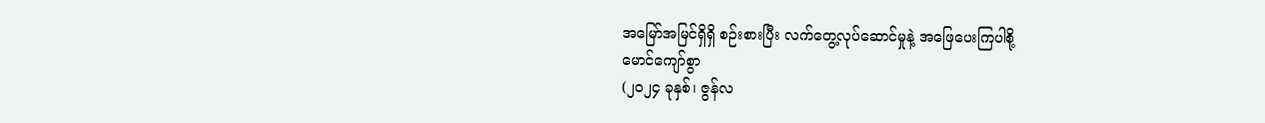အမြော်အမြင်ရှိရှိ စဉ်းစားပြီး လက်တွေ့လုပ်ဆောင်မှုနဲ့ အဖြေပေးကြပါစို့
မောင်ကျော်စွာ
(၂၀၂၄ ခုနှစ်၊ ဇွန်လ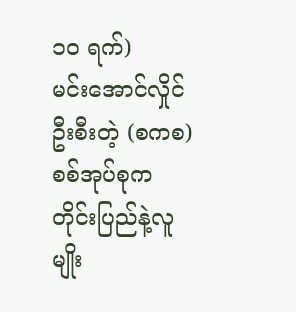၁၀ ရက်)
မင်းအောင်လှိုင်ဦးစီးတဲ့ (စကစ)စစ်အုပ်စုက တိုင်းပြည်နဲ့လူမျိုး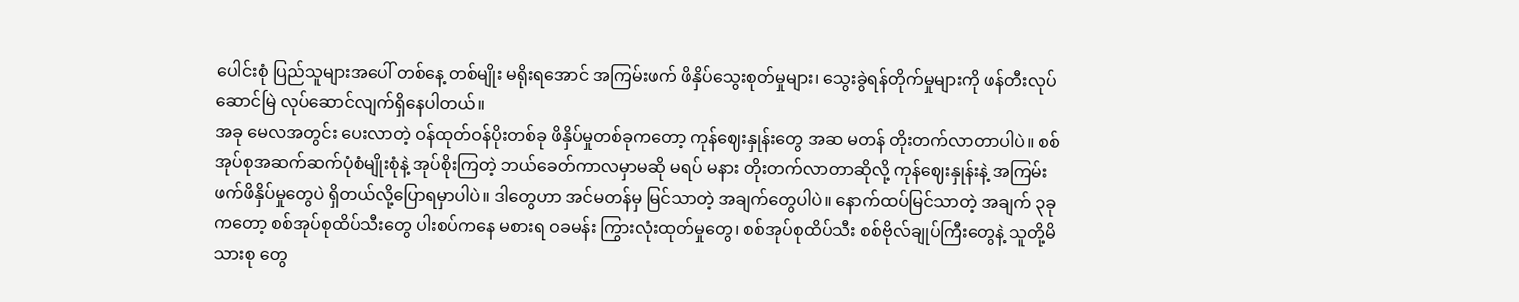ပေါင်းစုံ ပြည်သူများအပေါ် တစ်နေ့ တစ်မျိုး မရိုးရအောင် အကြမ်းဖက် ဖိနှိပ်သွေးစုတ်မှုများ၊ သွေးခွဲရန်တိုက်မှုများကို ဖန်တီးလုပ်ဆောင်မြဲ လုပ်ဆောင်လျက်ရှိနေပါတယ်။
အခု မေလအတွင်း ပေးလာတဲ့ ဝန်ထုတ်ဝန်ပိုးတစ်ခု ဖိနှိပ်မှုတစ်ခုကတော့ ကုန်ဈေးနှုန်းတွေ အဆ မတန် တိုးတက်လာတာပါပဲ။ စစ်အုပ်စုအဆက်ဆက်ပုံစံမျိုးစုံနဲ့ အုပ်စိုးကြတဲ့ ဘယ်ခေတ်ကာလမှာမဆို မရပ် မနား တိုးတက်လာတာဆိုလို့ ကုန်ဈေးနှုန်းနဲ့ အကြမ်းဖက်ဖိနှိပ်မှုတွေပဲ ရှိတယ်လို့ပြောရမှာပါပဲ။ ဒါတွေဟာ အင်မတန်မှ မြင်သာတဲ့ အချက်တွေပါပဲ။ နောက်ထပ်မြင်သာတဲ့ အချက် ၃ခုကတော့ စစ်အုပ်စုထိပ်သီးတွေ ပါးစပ်ကနေ မစားရ ဝခမန်း ကြွားလုံးထုတ်မှုတွေ၊ စစ်အုပ်စုထိပ်သီး စစ်ဗိုလ်ချုပ်ကြီးတွေနဲ့ သူတို့မိသားစု တွေ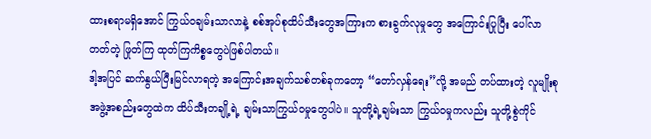ထားစရာမရှိအောင် ကြွယ်ဝချမ်းသာလာနဲ့ စစ်အုပ်စုထိပ်သီးတွေအကြားက စားခွက်လုမှုတွေ အကြောင်းပြုပြီး ပေါ်လာတတ်တဲ့ ဖြုတ်ကြ ထုတ်ကြကိစ္စတွေပဲဖြစ်ပါတယ်။
ဒါ့အပြင် ဆက်နွယ်ပြီးမြင်လာရတဲ့ အကြောင်းအချက်သစ်တစ်ခုကတော့ “တော်လှန်ရေး”လို့ အမည် တပ်ထားတဲ့ လူမျိုးစု အဖွဲ့အစည်းတွေထဲက ထိပ်သီးတချို့ရဲ့ ချမ်းသာကြွယ်ဝမှုတွေပါပဲ။ သူတို့ရဲ့ချမ်းသာ ကြွယ်ဝမှုကလည်း သူတို့စွဲကိုင်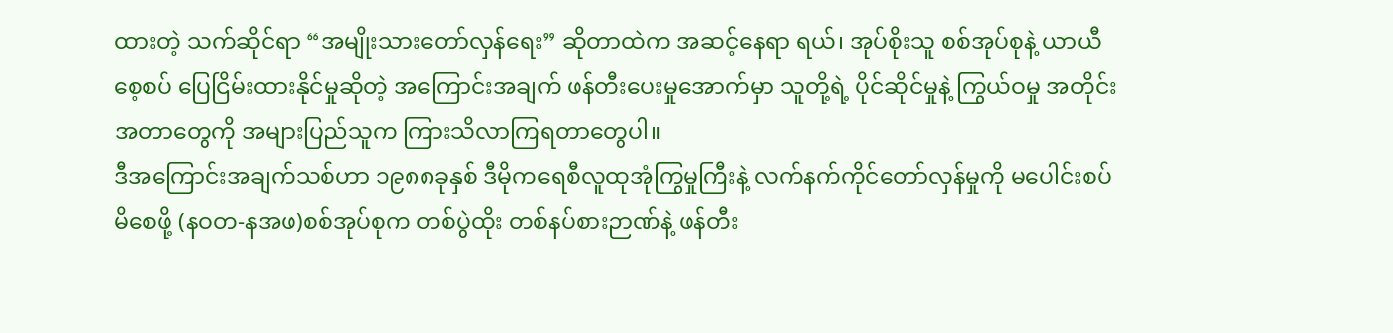ထားတဲ့ သက်ဆိုင်ရာ “အမျိုးသားတော်လှန်ရေး” ဆိုတာထဲက အဆင့်နေရာ ရယ်၊ အုပ်စိုးသူ စစ်အုပ်စုနဲ့ ယာယီစေ့စပ် ပြေငြိမ်းထားနိုင်မှုဆိုတဲ့ အကြောင်းအချက် ဖန်တီးပေးမှုအောက်မှာ သူတို့ရဲ့ ပိုင်ဆိုင်မှုနဲ့ ကြွယ်ဝမှု အတိုင်းအတာတွေကို အများပြည်သူက ကြားသိလာကြရတာတွေပါ။
ဒီအကြောင်းအချက်သစ်ဟာ ၁၉၈၈ခုနှစ် ဒီမိုကရေစီလူထုအုံကြွမှုကြီးနဲ့ လက်နက်ကိုင်တော်လှန်မှုကို မပေါင်းစပ်မိစေဖို့ (နဝတ-နအဖ)စစ်အုပ်စုက တစ်ပွဲထိုး တစ်နပ်စားဉာဏ်နဲ့ ဖန်တီး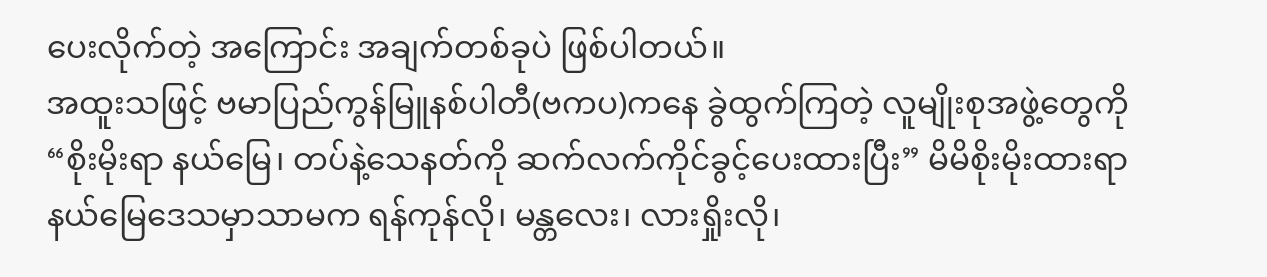ပေးလိုက်တဲ့ အကြောင်း အချက်တစ်ခုပဲ ဖြစ်ပါတယ်။
အထူးသဖြင့် ဗမာပြည်ကွန်မြူနစ်ပါတီ(ဗကပ)ကနေ ခွဲထွက်ကြတဲ့ လူမျိုးစုအဖွဲ့တွေကို “စိုးမိုးရာ နယ်မြေ၊ တပ်နဲ့သေနတ်ကို ဆက်လက်ကိုင်ခွင့်ပေးထားပြီး” မိမိစိုးမိုးထားရာနယ်မြေဒေသမှာသာမက ရန်ကုန်လို၊ မန္တလေး၊ လားရှိုးလို၊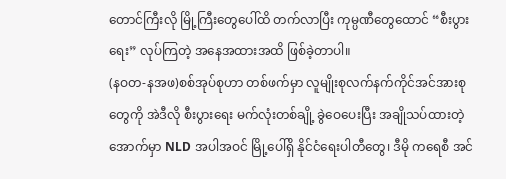တောင်ကြီးလို မြို့ကြီးတွေပေါ်ထိ တက်လာပြီး ကုမ္ပဏီတွေထောင် “စီးပွား ရေး” လုပ်ကြတဲ့ အနေအထားအထိ ဖြစ်ခဲ့တာပါ။
(နဝတ-နအဖ)စစ်အုပ်စုဟာ တစ်ဖက်မှာ လူမျိုးစုလက်နက်ကိုင်အင်အားစုတွေကို အဲဒီလို စီးပွားရေး မက်လုံးတစ်ချို့ ခွဲဝေပေးပြီး အချိုသပ်ထားတဲ့အောက်မှာ NLD အပါအဝင် မြို့ပေါ်ရှိ နိုင်ငံရေးပါတီတွေ၊ ဒီမို ကရေစီ အင်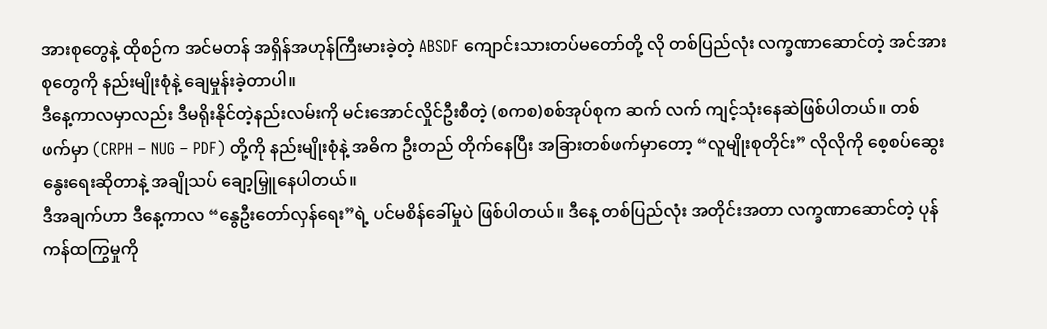အားစုတွေနဲ့ ထိုစဉ်က အင်မတန် အရှိန်အဟုန်ကြီးမားခဲ့တဲ့ ABSDF ကျောင်းသားတပ်မတော်တို့ လို တစ်ပြည်လုံး လက္ခဏာဆောင်တဲ့ အင်အားစုတွေကို နည်းမျိုးစုံနဲ့ ချေမှုန်းခဲ့တာပါ။
ဒီနေ့ကာလမှာလည်း ဒီမရိုးနိုင်တဲ့နည်းလမ်းကို မင်းအောင်လှိုင်ဦးစီတဲ့ (စကစ)စစ်အုပ်စုက ဆက် လက် ကျင့်သုံးနေဆဲဖြစ်ပါတယ်။ တစ်ဖက်မှာ (CRPH – NUG – PDF) တို့ကို နည်းမျိုးစုံနဲ့ အဓိက ဦးတည် တိုက်နေပြီး အခြားတစ်ဖက်မှာတော့ “လူမျိုးစုတိုင်း” လိုလိုကို စေ့စပ်ဆွေးနွေးရေးဆိုတာနဲ့ အချိုသပ် ချော့မြှူနေပါတယ်။
ဒီအချက်ဟာ ဒီနေ့ကာလ “နွေဦးတော်လှန်ရေး”ရဲ့ ပင်မစိန်ခေါ်မှုပဲ ဖြစ်ပါတယ်။ ဒီနေ့ တစ်ပြည်လုံး အတိုင်းအတာ လက္ခဏာဆောင်တဲ့ ပုန်ကန်ထကြွမှုကို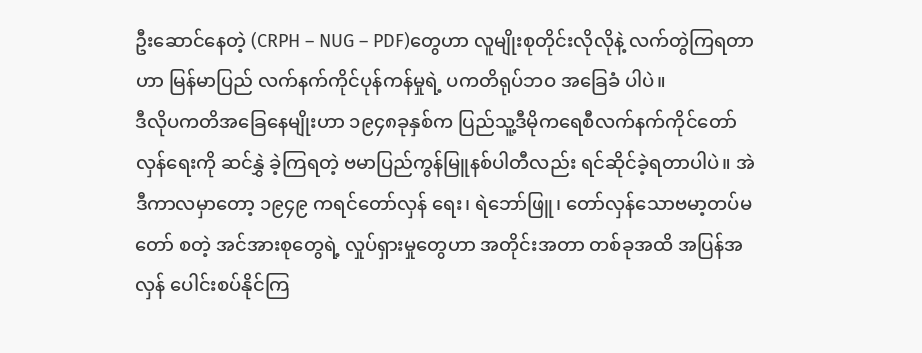ဦးဆောင်နေတဲ့ (CRPH – NUG – PDF)တွေဟာ လူမျိုးစုတိုင်းလိုလိုနဲ့ လက်တွဲကြရတာဟာ မြန်မာပြည် လက်နက်ကိုင်ပုန်ကန်မှုရဲ့ ပကတိရုပ်ဘဝ အခြေခံ ပါပဲ။
ဒီလိုပကတိအခြေနေမျိုးဟာ ၁၉၄၈ခုနှစ်က ပြည်သူ့ဒီမိုကရေစီလက်နက်ကိုင်တော်လှန်ရေးကို ဆင်နွှဲ ခဲ့ကြရတဲ့ ဗမာပြည်ကွန်မြူနစ်ပါတီလည်း ရင်ဆိုင်ခဲ့ရတာပါပဲ။ အဲဒီကာလမှာတော့ ၁၉၄၉ ကရင်တော်လှန် ရေး၊ ရဲဘော်ဖြူ၊ တော်လှန်သောဗမာ့တပ်မတော် စတဲ့ အင်အားစုတွေရဲ့ လှုပ်ရှားမှုတွေဟာ အတိုင်းအတာ တစ်ခုအထိ အပြန်အလှန် ပေါင်းစပ်နိုင်ကြ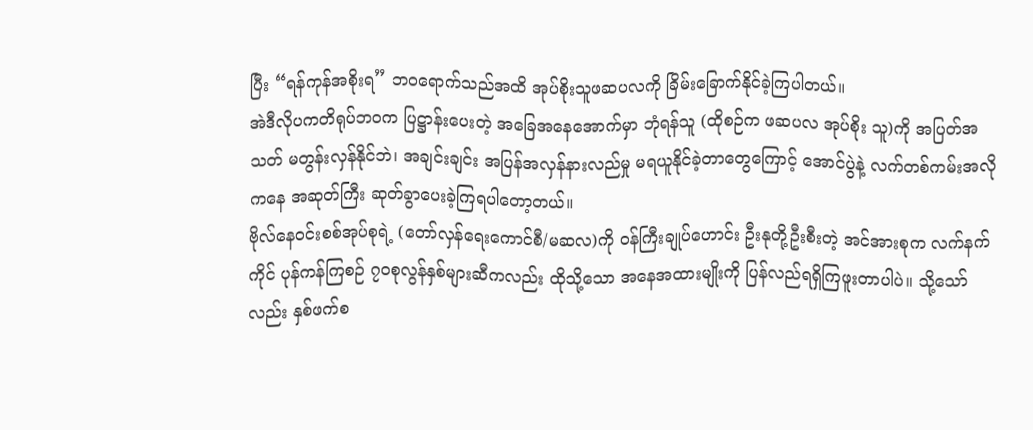ပြီး “ရန်ကုန်အစိုးရ” ဘဝရောက်သည်အထိ အုပ်စိုးသူဖဆပလကို ခြိမ်းခြောက်နိုင်ခဲ့ကြပါတယ်။
အဲဒီလိုပကတိရုပ်ဘဝက ပြဋ္ဌာန်းပေးတဲ့ အခြေအနေအောက်မှာ ဘုံရန်သူ (ထိုစဉ်က ဖဆပလ အုပ်စိုး သူ)ကို အပြတ်အသတ် မတွန်းလှန်နိုင်ဘဲ၊ အချင်းချင်း အပြန်အလှန်နားလည်မှု မရယူနိုင်ခဲ့တာတွေကြောင့် အောင်ပွဲနဲ့ လက်တစ်ကမ်းအလိုကနေ အဆုတ်ကြီး ဆုတ်ခွာပေးခဲ့ကြရပါတော့တယ်။
ဗိုလ်နေဝင်းစစ်အုပ်စုရဲ့ (တော်လှန်ရေးကောင်စီ/မဆလ)ကို ဝန်ကြီးချုပ်ဟောင်း ဦးနုတို့ဦးစီးတဲ့ အင်အားစုက လက်နက်ကိုင် ပုန်ကန်ကြစဉ် ၇၀စုလွန်နှစ်များဆီကလည်း ထိုသို့သော အနေအထားမျိုးကို ပြန်လည်ရရှိကြဖူးတာပါပဲ။ သို့သော်လည်း နှစ်ဖက်စ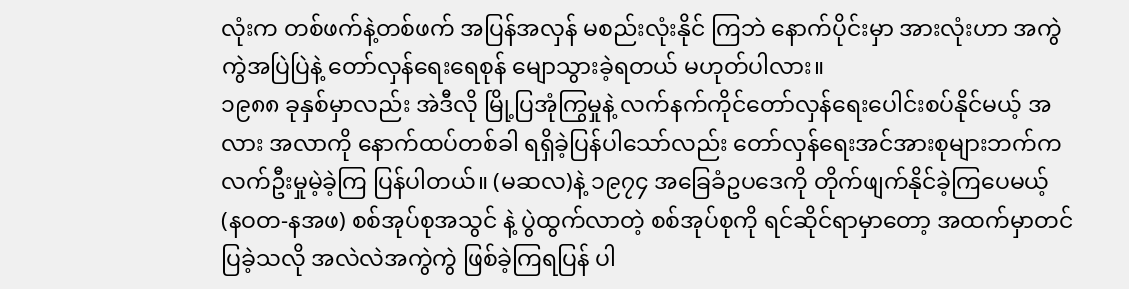လုံးက တစ်ဖက်နဲ့တစ်ဖက် အပြန်အလှန် မစည်းလုံးနိုင် ကြဘဲ နောက်ပိုင်းမှာ အားလုံးဟာ အကွဲကွဲအပြဲပြဲနဲ့ တော်လှန်ရေးရေစုန် မျောသွားခဲ့ရတယ် မဟုတ်ပါလား။
၁၉၈၈ ခုနှစ်မှာလည်း အဲဒီလို မြို့ပြအုံကြွမှုနဲ့ လက်နက်ကိုင်တော်လှန်ရေးပေါင်းစပ်နိုင်မယ့် အလား အလာကို နောက်ထပ်တစ်ခါ ရရှိခဲ့ပြန်ပါသော်လည်း တော်လှန်ရေးအင်အားစုများဘက်က လက်ဦးမှုမဲ့ခဲ့ကြ ပြန်ပါတယ်။ (မဆလ)နဲ့ ၁၉၇၄ အခြေခံဥပဒေကို တိုက်ဖျက်နိုင်ခဲ့ကြပေမယ့် (နဝတ-နအဖ) စစ်အုပ်စုအသွင် နဲ့ ပွဲထွက်လာတဲ့ စစ်အုပ်စုကို ရင်ဆိုင်ရာမှာတော့ အထက်မှာတင်ပြခဲ့သလို အလဲလဲအကွဲကွဲ ဖြစ်ခဲ့ကြရပြန် ပါ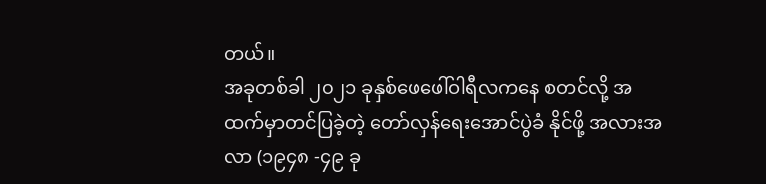တယ်။
အခုတစ်ခါ ၂၀၂၁ ခုနှစ်ဖေဖေါ်ဝါရီလကနေ စတင်လို့ အထက်မှာတင်ပြခဲ့တဲ့ တော်လှန်ရေးအောင်ပွဲခံ နိုင်ဖို့ အလားအလာ (၁၉၄၈ -၄၉ ခု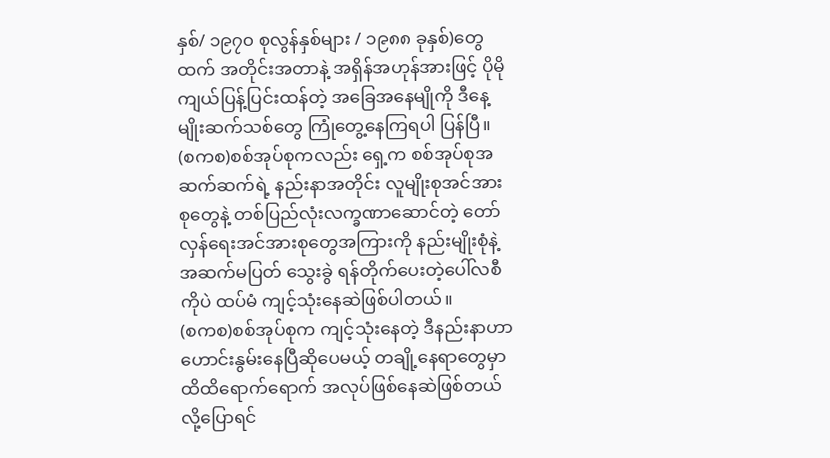နှစ်/ ၁၉၇၀ စုလွန်နှစ်များ / ၁၉၈၈ ခုနှစ်)တွေထက် အတိုင်းအတာနဲ့ အရှိန်အဟုန်အားဖြင့် ပိုမိုကျယ်ပြန့်ပြင်းထန်တဲ့ အခြေအနေမျိုကို ဒီနေ့ မျိုးဆက်သစ်တွေ ကြုံတွေ့နေကြရပါ ပြန်ပြီ။
(စကစ)စစ်အုပ်စုကလည်း ရှေ့က စစ်အုပ်စုအဆက်ဆက်ရဲ့ နည်းနာအတိုင်း လူမျိုးစုအင်အားစုတွေနဲ့ တစ်ပြည်လုံးလက္ခဏာဆောင်တဲ့ တော်လှန်ရေးအင်အားစုတွေအကြားကို နည်းမျိုးစုံနဲ့အဆက်မပြတ် သွေးခွဲ ရန်တိုက်ပေးတဲ့ပေါ်လစီကိုပဲ ထပ်မံ ကျင့်သုံးနေဆဲဖြစ်ပါတယ်။
(စကစ)စစ်အုပ်စုက ကျင့်သုံးနေတဲ့ ဒီနည်းနာဟာ ဟောင်းနွမ်းနေပြီဆိုပေမယ့် တချို့နေရာတွေမှာ ထိထိရောက်ရောက် အလုပ်ဖြစ်နေဆဲဖြစ်တယ်လို့ပြောရင်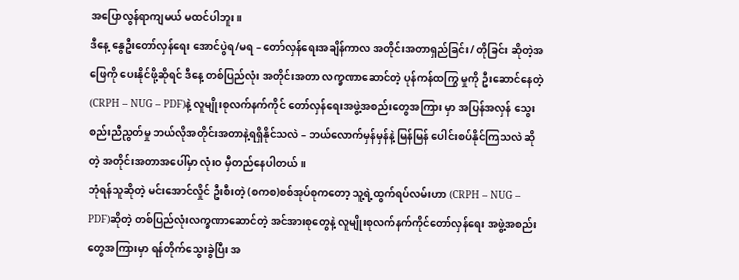အပြောလွန်ရာကျမယ် မထင်ပါဘူး။
ဒီနေ့ နွေဦးတော်လှန်ရေး အောင်ပွဲရ/မရ – တော်လှန်ရေးအချိန်ကာလ အတိုင်းအတာရှည်ခြင်း/ တိုခြင်း ဆိုတဲ့အဖြေကို ပေးနိုင်ဖို့ဆိုရင် ဒီနေ့ တစ်ပြည်လုံး အတိုင်းအတာ လက္ခဏာဆောင်တဲ့ ပုန်ကန်ထကြွ မှုကို ဦးဆောင်နေတဲ့ (CRPH – NUG – PDF)နဲ့ လူမျိုးစုလက်နက်ကိုင် တော်လှန်ရေးအဖွဲ့အစည်းတွေအကြား မှာ အပြန်အလှန် သွေးစည်းညီညွတ်မှု ဘယ်လိုအတိုင်းအတာနဲ့ရရှိနိုင်သလဲ – ဘယ်လောက်မှန်မှန်နဲ့ မြန်မြန် ပေါင်းစပ်နိုင်ကြသလဲ ဆိုတဲ့ အတိုင်းအတာအပေါ်မှာ လုံးဝ မှီတည်နေပါတယ်။
ဘုံရန်သူဆိုတဲ့ မင်းအောင်လှိုင် ဦးစီးတဲ့ (စကစ)စစ်အုပ်စုကတော့ သူ့ရဲ့ထွက်ရပ်လမ်းဟာ (CRPH – NUG – PDF)ဆိုတဲ့ တစ်ပြည်လုံးလက္ခဏာဆောင်တဲ့ အင်အားစုတွေနဲ့ လူမျိုးစုလက်နက်ကိုင်တော်လှန်ရေး အဖွဲ့အစည်းတွေအကြားမှာ ရန်တိုက်သွေးခွဲပြီး အ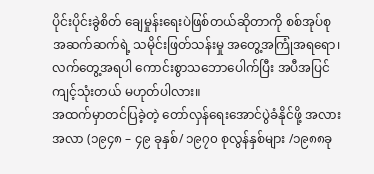ပိုင်းပိုင်းခွဲစိတ် ချေမှုန်းရေးပဲဖြစ်တယ်ဆိုတာကို စစ်အုပ်စု အဆက်ဆက်ရဲ့ သမိုင်းဖြတ်သန်းမှု အတွေ့အကြုံအရရော၊ လက်တွေ့အရပါ ကောင်းစွာသဘောပေါက်ပြီး အပီအပြင် ကျင့်သုံးတယ် မဟုတ်ပါလား။
အထက်မှာတင်ပြခဲ့တဲ့ တော်လှန်ရေးအောင်ပွဲခံနိုင်ဖို့ အလားအလာ (၁၉၄၈ – ၄၉ ခုနှစ်/ ၁၉၇၀ စုလွန်နှစ်များ /၁၉၈၈ခု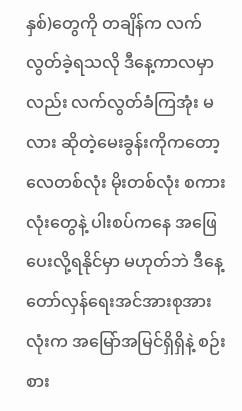နှစ်)တွေကို တချိန်က လက်လွတ်ခဲ့ရသလို ဒီနေ့ကာလမှာလည်း လက်လွတ်ခံကြအုံး မလား ဆိုတဲ့မေးခွန်းကိုကတော့ လေတစ်လုံး မိုးတစ်လုံး စကားလုံးတွေနဲ့ ပါးစပ်ကနေ အဖြေပေးလို့ရနိုင်မှာ မဟုတ်ဘဲ ဒီနေ့တော်လှန်ရေးအင်အားစုအားလုံးက အမြော်အမြင်ရှိရှိနဲ့ စဉ်းစား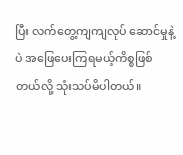ပြီး လက်တွေ့ကျကျလုပ် ဆောင်မှုနဲ့ပဲ အဖြေပေးကြရမယ့်ကိစ္စဖြစ်တယ်လို့ သုံးသပ်မိပါတယ်။